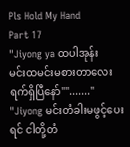Pls Hold My Hand
Part 17
"Jiyong ya ထပါအုန်း
မင်းထမင်းမစားတာလေးရက်ရှိပြီနော်""......."
"Jiyong မင်းတံခါးမဖွင့်ပေးရင် ငါတို့တံ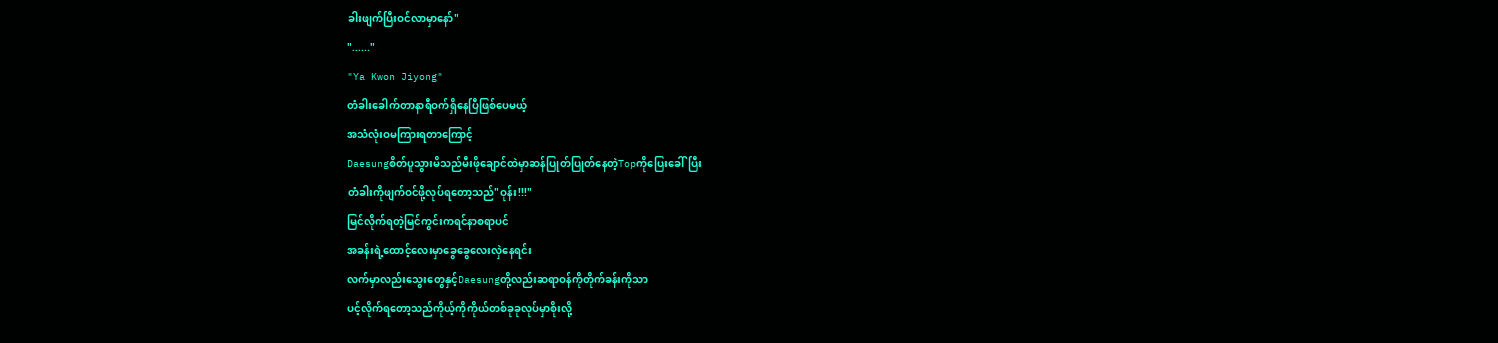ခါးဖျက်ပြီးဝင်လာမှာနော်"
"......"
"Ya Kwon Jiyong"
တံခါးခေါက်တာနာရီဝက်ရှိနေပြီဖြစ်ပေမယ့်
အသံလုံးဝမကြားရတာကြောင့်
Daesungစိတ်ပူသွားမိသည်မီးဖိုချောင်ထဲမှာဆန်ပြုတ်ပြုတ်နေတဲ့Topကိုပြေးခေါ်ပြီး
တံခါးကိုဖျက်ဝင်ဖို့လုပ်ရတော့သည်"ဝုန်း!!!"
မြင်လိုက်ရတဲ့မြင်ကွင်းကရင်နာစရာပင်
အခန်းရဲ့ထောင့်လေးမှာခွေခွေလေးလှဲနေရင်း
လက်မှာလည်းသွေးတွေနှင့်Daesungတို့လည်းဆရာဝန်ကိုတိုက်ခန်းကိုသာ
ပင့်လိုက်ရတော့သည်ကိုယ့်ကိုကိုယ်တစ်ခုခုလုပ်မှာစိုးလို့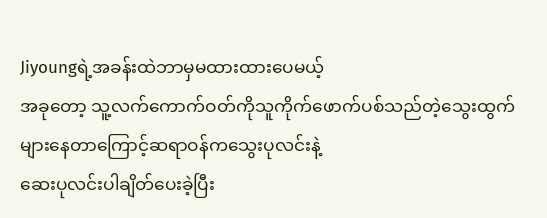Jiyoungရဲ့အခန်းထဲဘာမှမထားထားပေမယ့်
အခုတော့ သူ့လက်ကောက်ဝတ်ကိုသူကိုက်ဖောက်ပစ်သည်တဲ့သွေးထွက်များနေတာကြောင့်ဆရာဝန်ကသွေးပုလင်းနဲ့
ဆေးပုလင်းပါချိတ်ပေးခဲ့ပြီး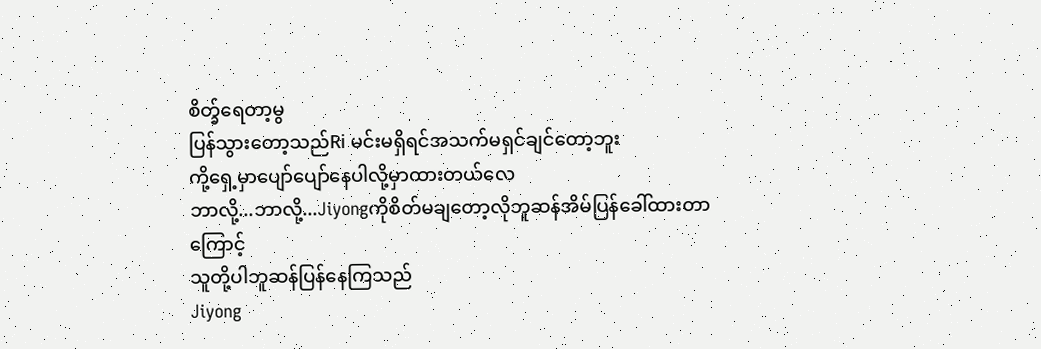စိတ္ခ်ရေတာ့မွ
ပြန်သွားတော့သည်Ri မင်းမရှိရင်အသက်မရှင်ချင်တော့ဘူး
ကို့ရှေ့မှာပျော်ပျော်နေပါလို့မှာထားတယ်လေ
ဘာလို့...ဘာလို့...Jiyongကိုစိတ်မချတော့လိုဘူဆန်အိမ်ပြန်ခေါ်ထားတာကြောင့်
သူတို့ပါဘူဆန်ပြန်နေကြသည်
Jiyong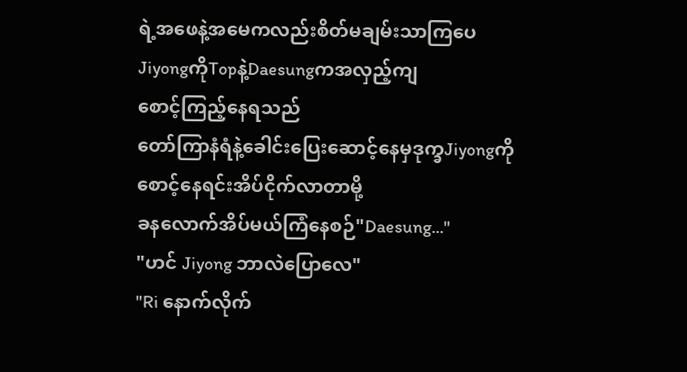ရဲ့အဖေနဲ့အမေကလည်းစိတ်မချမ်းသာကြပေJiyongကိုTopနဲ့Daesungကအလှည့်ကျ
စောင့်ကြည့်နေရသည်
တော်ကြာနံရံနဲ့ခေါင်းပြေးဆောင့်နေမှဒုက္ခJiyongကိုစောင့်နေရင်းအိပ်ငိုက်လာတာမို့
ခနလောက်အိပ်မယ်ကြံနေစဉ်"Daesung..."
"ဟင် Jiyong ဘာလဲပြောလေ"
"Ri နောက်လိုက်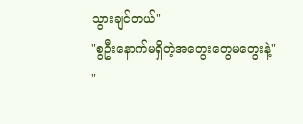သွားချင်တယ်"
"စွဦးနောက်မရှိတဲ့အတွေးတွေမတွေးနဲ့"
"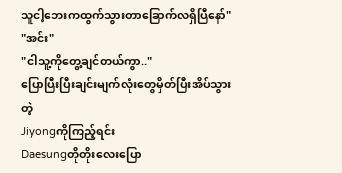သူငါ့ဘေးကထွက်သွားတာခြောက်လရှိပြီနော်"
"အင်း"
"ငါသူ့ကိုတွေ့ချင်တယ်ကွာ.."
ပြောပြီးပြီးချင်းမျက်လုံးတွေမှိတ်ပြီးအိပ်သွားတဲ့
Jiyongကိုကြည့်ရင်း
Daesungတိုတိုးလေးပြော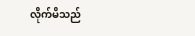လိုက်မိသည်